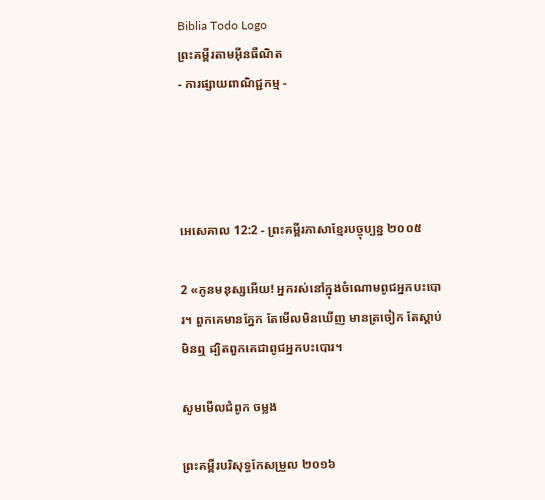Biblia Todo Logo
ព្រះគម្ពីរតាមអ៊ីនធឺណិត
- ការផ្សាយពាណិជ្ជកម្ម -




អេ‌សេ‌គាល 12:2 - ព្រះគម្ពីរភាសាខ្មែរបច្ចុប្បន្ន ២០០៥

2 «កូនមនុស្សអើយ! អ្នករស់នៅក្នុងចំណោមពូជអ្នកបះ‌បោរ។ ពួកគេមានភ្នែក តែមើលមិនឃើញ មានត្រចៀក តែស្ដាប់មិនឮ ដ្បិតពួកគេជាពូជអ្នកបះ‌បោរ។

សូមមើលជំពូក ចម្លង

ព្រះគម្ពីរបរិសុទ្ធកែសម្រួល ២០១៦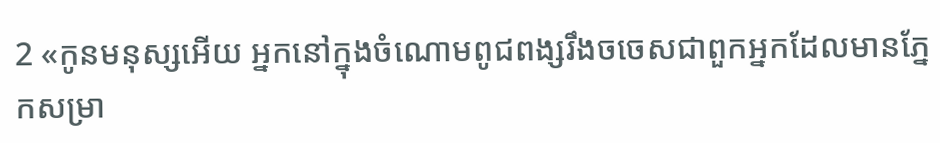2 «កូនមនុស្សអើយ អ្នកនៅក្នុងចំណោមពូជ‌ពង្សរឹងចចេសជាពួកអ្នកដែលមានភ្នែកសម្រា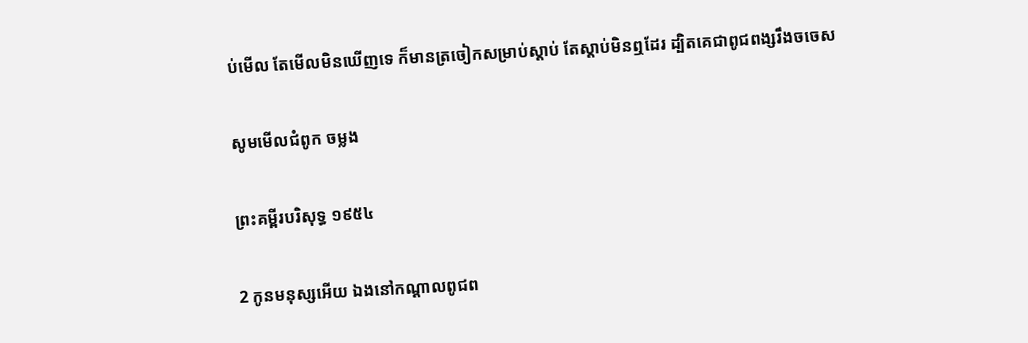ប់មើល តែមើលមិនឃើញទេ ក៏មានត្រចៀកសម្រាប់ស្តាប់ តែស្តាប់មិនឮដែរ ដ្បិតគេជាពូជ‌ពង្សរឹងចចេស

សូមមើលជំពូក ចម្លង

ព្រះគម្ពីរបរិសុទ្ធ ១៩៥៤

2 កូនមនុស្សអើយ ឯងនៅកណ្តាលពូជ‌ព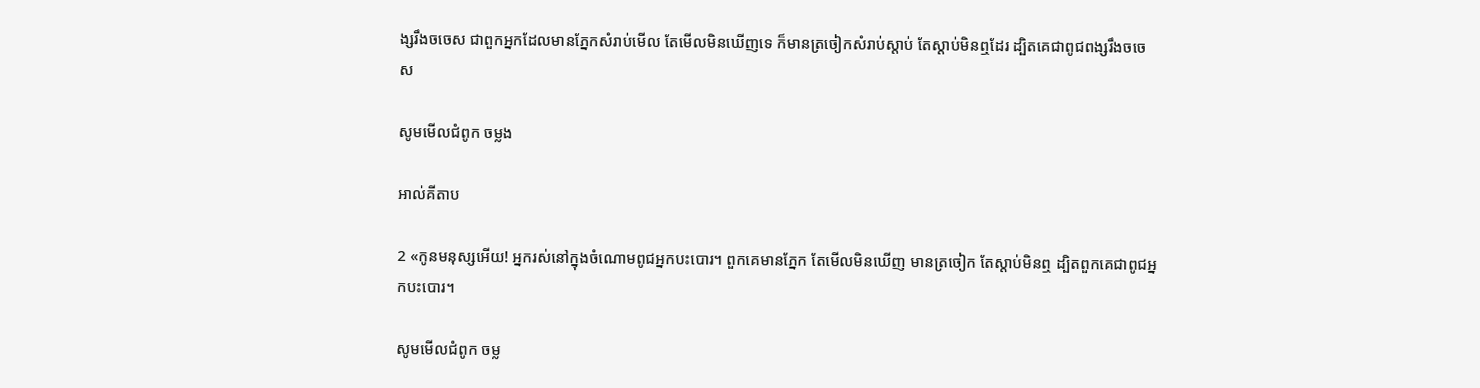ង្សរឹង‌ចចេស ជាពួកអ្នកដែលមានភ្នែកសំរាប់មើល តែមើលមិនឃើញទេ ក៏មានត្រចៀកសំរាប់ស្តាប់ តែស្តាប់មិនឮដែរ ដ្បិតគេជាពូជ‌ពង្សរឹង‌ចចេស

សូមមើលជំពូក ចម្លង

អាល់គីតាប

2 «កូនមនុស្សអើយ! អ្នករស់នៅក្នុងចំណោមពូជអ្នកបះ‌បោរ។ ពួកគេមានភ្នែក តែមើលមិនឃើញ មានត្រចៀក តែស្ដាប់មិនឮ ដ្បិតពួកគេជាពូជអ្នកបះ‌បោរ។

សូមមើលជំពូក ចម្ល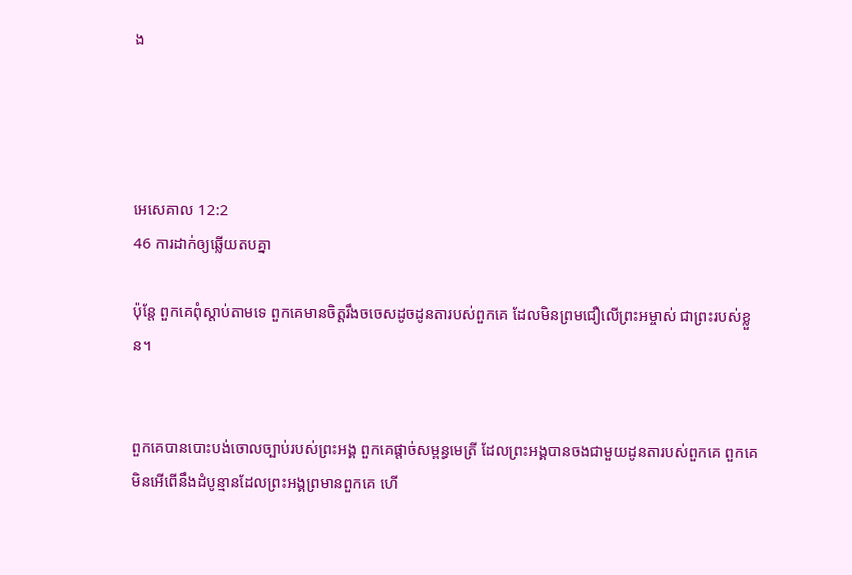ង




អេ‌សេ‌គាល 12:2
46 ការដាក់ឲ្យឆ្លើយតបគ្នា

ប៉ុន្តែ ពួកគេពុំស្ដាប់តាមទេ ពួកគេមានចិត្តរឹងចចេសដូចដូនតារបស់ពួកគេ ដែលមិនព្រមជឿលើព្រះ‌អម្ចាស់ ជាព្រះរបស់ខ្លួន។


ពួកគេបានបោះ‌បង់ចោលច្បាប់របស់ព្រះអង្គ ពួកគេផ្ដាច់សម្ពន្ធ‌មេត្រី ដែលព្រះអង្គបានចងជាមួយដូនតារបស់ពួកគេ ពួកគេមិនអើពើនឹងដំបូន្មានដែលព្រះអង្គព្រមានពួកគេ ហើ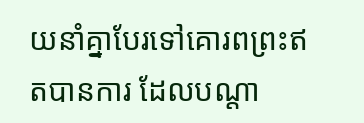យនាំគ្នាបែរទៅគោរពព្រះឥតបានការ ដែលបណ្ដា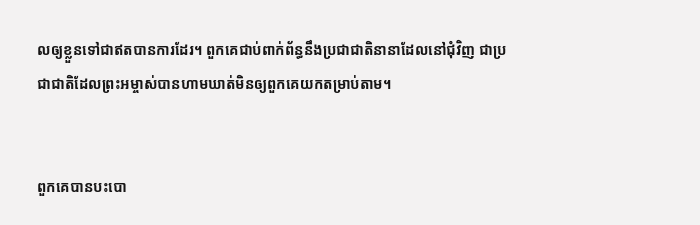លឲ្យខ្លួនទៅជាឥតបានការដែរ។ ពួកគេជាប់ពាក់‌ព័ន្ធនឹងប្រជា‌ជាតិនានាដែលនៅជុំ‌វិញ ជាប្រជា‌ជាតិដែលព្រះ‌អម្ចាស់បានហាមឃាត់មិនឲ្យពួកគេយកតម្រាប់តាម។


ពួកគេបានបះ‌បោ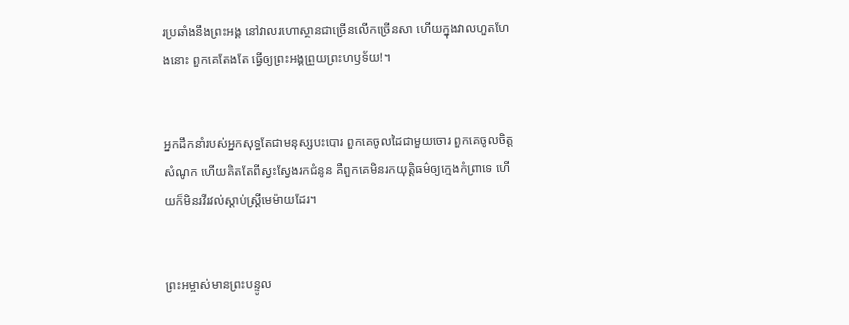រប្រឆាំងនឹងព្រះអង្គ នៅវាលរហោ‌ស្ថានជាច្រើនលើកច្រើនសា ហើយក្នុងវាលហួត‌ហែងនោះ ពួកគេតែងតែ ធ្វើឲ្យព្រះអង្គព្រួយព្រះ‌ហឫទ័យ!។


អ្នកដឹកនាំរបស់អ្នកសុទ្ធតែជាមនុស្សបះ‌បោរ ពួកគេចូលដៃជាមួយចោរ ពួកគេចូលចិត្តសំណូក ហើយគិតតែពីស្វះ‌ស្វែងរកជំនូន គឺពួកគេមិនរកយុត្តិធម៌ឲ្យក្មេងកំព្រាទេ ហើយក៏មិនរវី‌រវល់ស្ដាប់ស្ត្រីមេម៉ាយដែរ។


ព្រះ‌អម្ចាស់មានព្រះ‌បន្ទូល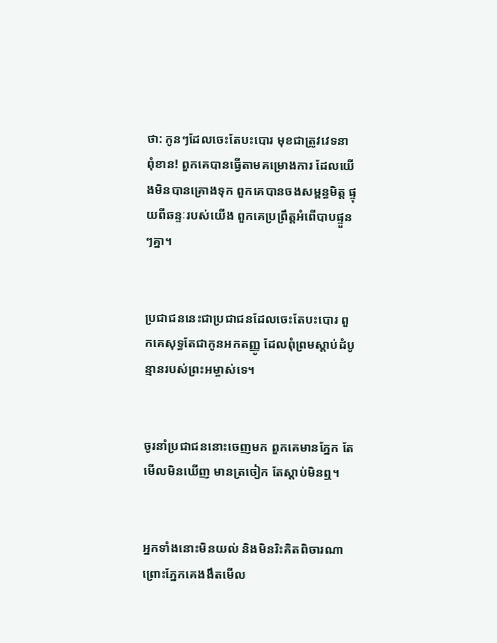ថា: កូនៗដែលចេះតែបះ‌បោរ មុខជាត្រូវវេទនាពុំ‌ខាន! ពួកគេបានធ្វើតាមគម្រោង‌ការ ដែលយើងមិនបានគ្រោងទុក ពួកគេបានចងសម្ពន្ធ‌មិត្ត ផ្ទុយពីឆន្ទៈរបស់យើង ពួកគេប្រព្រឹត្តអំពើបាបផ្ទួនៗគ្នា។


ប្រជា‌ជននេះជាប្រជា‌ជនដែលចេះតែបះ‌បោរ ពួកគេសុទ្ធតែជាកូនអកតញ្ញូ ដែលពុំព្រមស្ដាប់ដំបូន្មានរបស់ព្រះ‌អម្ចាស់ទេ។


ចូរនាំប្រជា‌ជននោះចេញមក ពួកគេមានភ្នែក តែមើលមិនឃើញ មានត្រចៀក តែស្ដាប់មិនឮ។


អ្នកទាំងនោះមិនយល់ និងមិនរិះគិតពិចារណា ព្រោះភ្នែកគេងងឹតមើល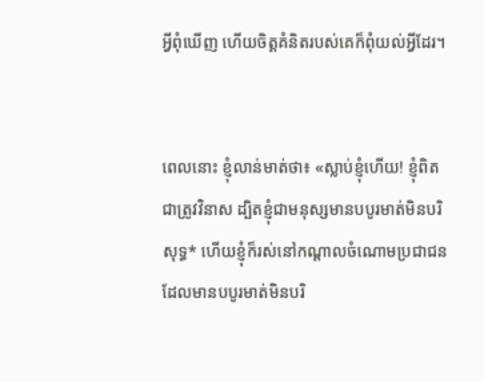អ្វីពុំឃើញ ហើយចិត្តគំនិតរបស់គេក៏ពុំយល់អ្វីដែរ។


ពេលនោះ ខ្ញុំលាន់មាត់ថា៖ «ស្លាប់ខ្ញុំហើយ! ខ្ញុំពិតជាត្រូវវិនាស ដ្បិតខ្ញុំជាមនុស្សមានបបូរមាត់មិនបរិសុទ្ធ* ហើយខ្ញុំក៏រស់នៅកណ្ដាលចំណោមប្រជា‌ជនដែលមានបបូរមាត់មិនបរិ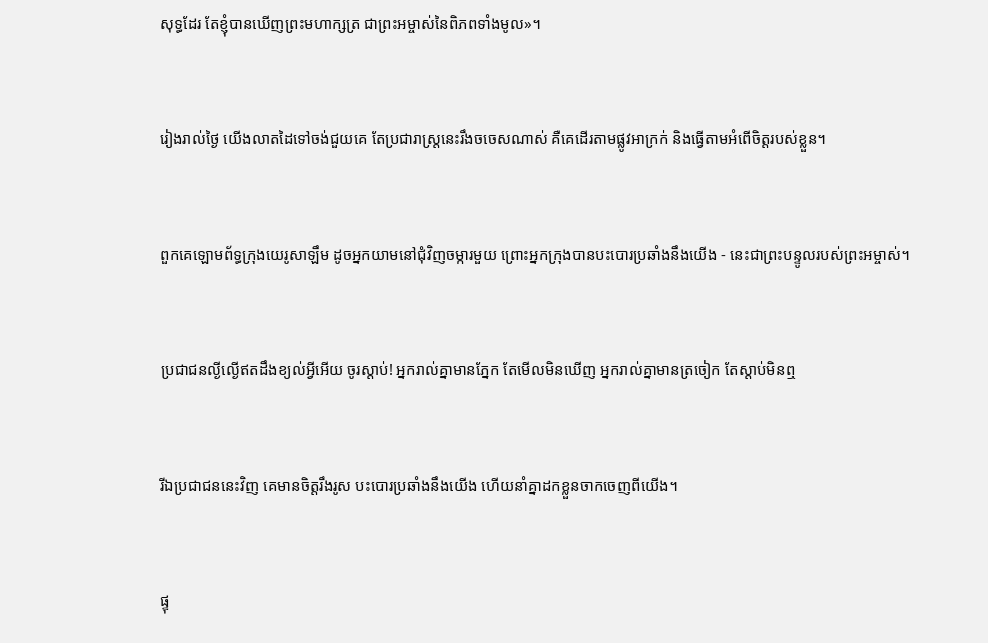សុទ្ធដែរ តែខ្ញុំបានឃើញព្រះ‌មហា‌ក្សត្រ ជាព្រះ‌អម្ចាស់នៃពិភពទាំងមូល»។


រៀងរាល់ថ្ងៃ យើងលាតដៃទៅចង់ជួយគេ តែប្រជា‌រាស្ត្រនេះរឹងចចេសណាស់ គឺគេដើរតាមផ្លូវអាក្រក់ និងធ្វើតាមអំពើចិត្តរបស់ខ្លួន។


ពួកគេឡោម‌ព័ទ្ធក្រុងយេរូ‌សាឡឹម ដូចអ្នកយាមនៅជុំ‌វិញចម្ការមួយ ព្រោះអ្នកក្រុងបានបះ‌បោរប្រឆាំងនឹងយើង - នេះជាព្រះ‌បន្ទូលរបស់ព្រះ‌អម្ចាស់។


ប្រជា‌ជនល្ងី‌ល្ងើឥតដឹងខ្យល់អ្វីអើយ ចូរស្ដាប់! អ្នករាល់គ្នាមានភ្នែក តែមើលមិនឃើញ អ្នករាល់គ្នាមានត្រចៀក តែស្ដាប់មិនឮ


រីឯប្រជា‌ជននេះវិញ គេមានចិត្តរឹង‌រូស បះ‌បោរប្រឆាំងនឹងយើង ហើយនាំគ្នាដកខ្លួនចាកចេញពីយើង។


ផ្ទុ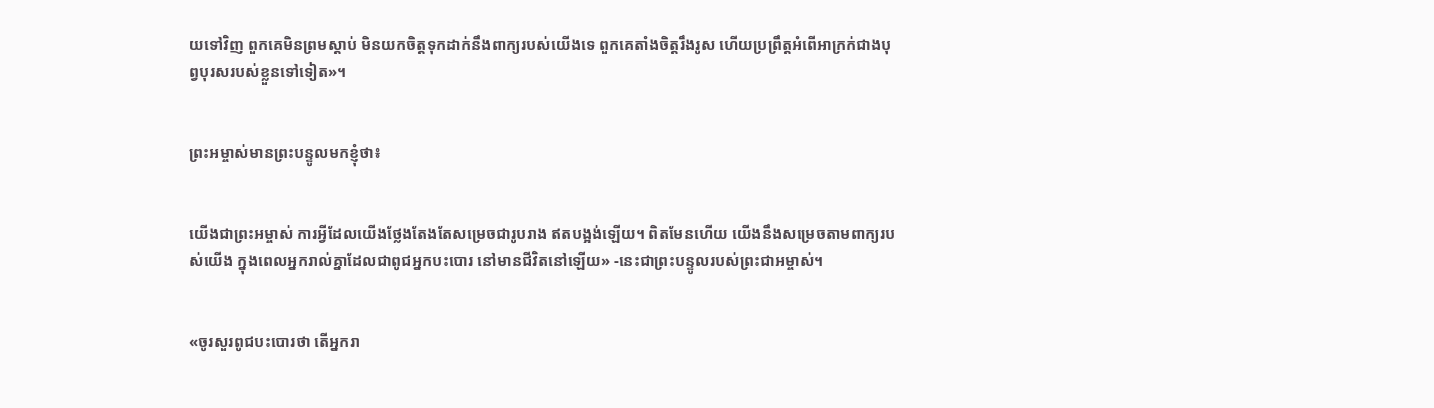យទៅវិញ ពួកគេមិនព្រមស្ដាប់ មិនយកចិត្តទុកដាក់នឹងពាក្យរបស់យើងទេ ពួកគេតាំងចិត្តរឹង‌រូស ហើយប្រព្រឹត្តអំពើអាក្រក់ជាងបុព្វបុរសរបស់ខ្លួនទៅទៀត»។


ព្រះ‌អម្ចាស់មានព្រះ‌បន្ទូលមកខ្ញុំថា៖


យើងជាព្រះ‌អម្ចាស់ ការអ្វីដែលយើងថ្លែងតែងតែសម្រេចជារូបរាង ឥតបង្អង់ឡើយ។ ពិតមែនហើយ យើងនឹងសម្រេចតាមពាក្យរបស់យើង ក្នុងពេលអ្នករាល់គ្នាដែលជាពូជអ្នកបះ‌បោរ នៅមានជីវិតនៅឡើយ» -នេះជាព្រះ‌បន្ទូលរបស់ព្រះ‌ជា‌អម្ចាស់។


«ចូរសួរពូជបះ‌បោរថា តើអ្នករា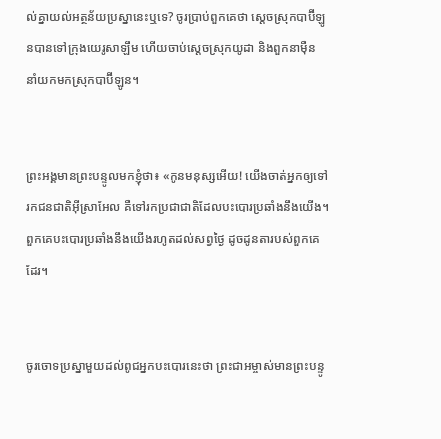ល់គ្នាយល់អត្ថ‌ន័យប្រស្នានេះឬទេ? ចូរប្រាប់ពួកគេថា ស្ដេចស្រុកបាប៊ី‌ឡូនបានទៅក្រុងយេរូ‌សាឡឹម ហើយចាប់ស្ដេចស្រុកយូដា និងពួកនាម៉ឺន នាំយកមកស្រុកបាប៊ី‌ឡូន។


ព្រះអង្គមានព្រះ‌បន្ទូលមកខ្ញុំថា៖ «កូនមនុស្សអើយ! យើងចាត់អ្នកឲ្យទៅរកជន‌ជាតិអ៊ីស្រា‌អែល គឺទៅរកប្រជា‌ជាតិដែលបះ‌បោរប្រឆាំងនឹងយើង។ ពួកគេបះ‌បោរប្រឆាំងនឹងយើងរហូតដល់សព្វថ្ងៃ ដូចដូនតារបស់ពួកគេដែរ។


ចូរចោទប្រស្នាមួយដល់ពូជអ្នកបះ‌បោរនេះថា ព្រះ‌ជា‌អម្ចាស់មានព្រះ‌បន្ទូ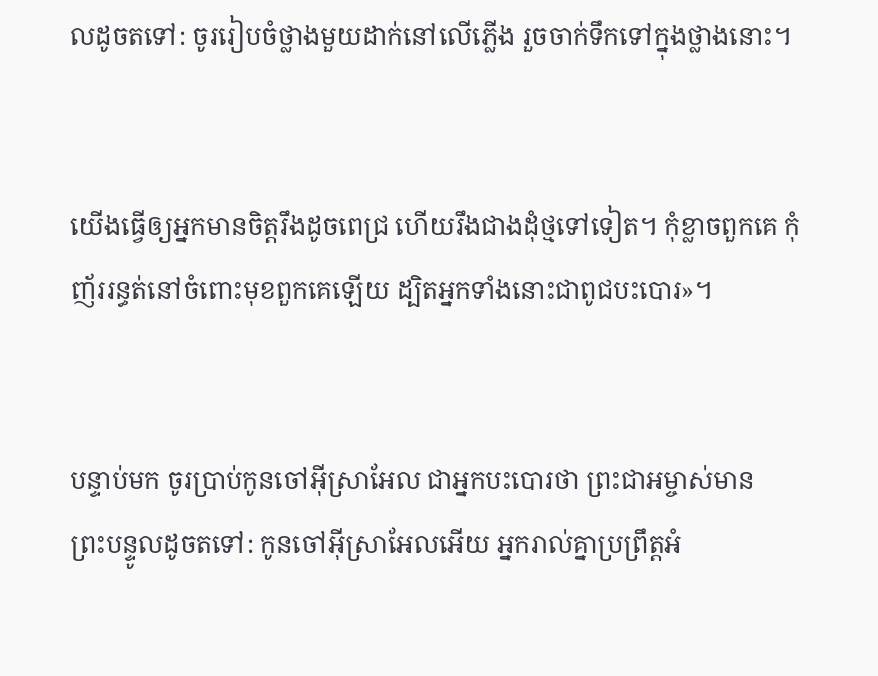លដូចតទៅ: ចូររៀបចំថ្លាងមួយដាក់នៅលើភ្លើង រួចចាក់ទឹកទៅក្នុងថ្លាងនោះ។


យើងធ្វើឲ្យអ្នកមានចិត្តរឹងដូចពេជ្រ ហើយរឹងជាងដុំថ្មទៅទៀត។ កុំខ្លាចពួកគេ កុំញ័ររន្ធត់នៅចំពោះមុខពួកគេឡើយ ដ្បិតអ្នកទាំងនោះជាពូជបះ‌បោរ»។


បន្ទាប់មក ចូរប្រាប់កូនចៅអ៊ីស្រា‌អែល ជាអ្នកបះ‌បោរថា ព្រះ‌ជា‌អម្ចាស់មានព្រះ‌បន្ទូលដូចតទៅ: កូនចៅអ៊ីស្រា‌អែលអើយ អ្នករាល់គ្នាប្រព្រឹត្តអំ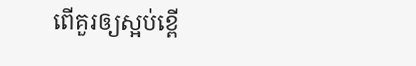ពើគួរឲ្យស្អប់ខ្ពើ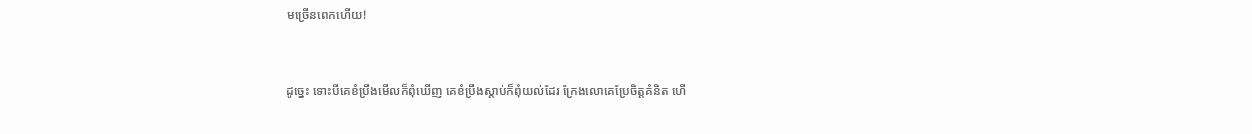មច្រើនពេកហើយ!


ដូច្នេះ ទោះបីគេខំប្រឹងមើលក៏ពុំឃើញ គេខំប្រឹងស្ដាប់ក៏ពុំយល់ដែរ ក្រែងលោគេប្រែចិត្តគំនិត ហើ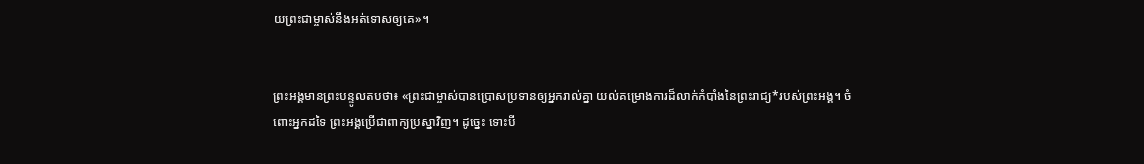យព្រះ‌ជាម្ចាស់នឹងអត់‌ទោសឲ្យគេ»។


ព្រះអង្គមានព្រះ‌បន្ទូលតបថា៖ «ព្រះ‌ជាម្ចាស់បានប្រោសប្រទានឲ្យអ្នករាល់គ្នា យល់គម្រោង‌ការដ៏លាក់កំបាំងនៃព្រះ‌រាជ្យ*របស់ព្រះអង្គ។ ចំពោះអ្នកដទៃ ព្រះអង្គប្រើជាពាក្យប្រស្នាវិញ។ ដូច្នេះ ទោះបី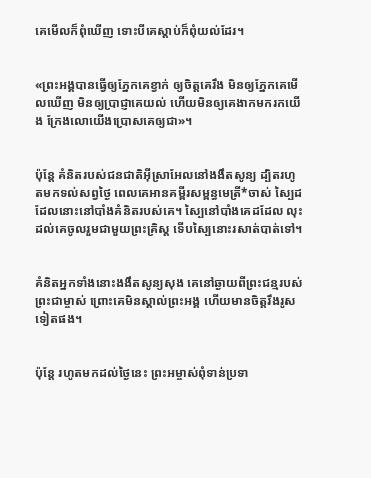គេមើលក៏ពុំឃើញ ទោះបីគេស្ដាប់ក៏ពុំយល់ដែរ។


«ព្រះអង្គបានធ្វើឲ្យភ្នែកគេខ្វាក់ ឲ្យចិត្តគេរឹង មិនឲ្យភ្នែកគេមើលឃើញ មិនឲ្យប្រាជ្ញាគេយល់ ហើយមិនឲ្យគេងាកមករកយើង ក្រែង‌លោយើងប្រោសគេឲ្យជា»។


ប៉ុន្តែ គំនិតរបស់ជន‌ជាតិអ៊ីស្រា‌អែលនៅងងឹតសូន្យ ដ្បិតរហូតមកទល់សព្វថ្ងៃ ពេលគេអានគម្ពីរសម្ពន្ធ‌មេត្រី*ចាស់ ស្បៃដដែលនោះនៅបាំងគំនិតរបស់គេ។ ស្បៃនៅបាំងគេដដែល លុះដល់គេចូលរួមជាមួយព្រះ‌គ្រិស្ត ទើបស្បៃនោះរសាត់បាត់ទៅ។


គំនិតអ្នកទាំងនោះងងឹតសូន្យ‌សុង គេនៅឆ្ងាយពីព្រះ‌ជន្មរបស់ព្រះ‌ជាម្ចាស់ ព្រោះគេមិនស្គាល់ព្រះអង្គ ហើយមានចិត្តរឹង‌រូសទៀតផង។


ប៉ុន្តែ រហូតមកដល់ថ្ងៃនេះ ព្រះ‌អម្ចាស់ពុំទាន់ប្រទា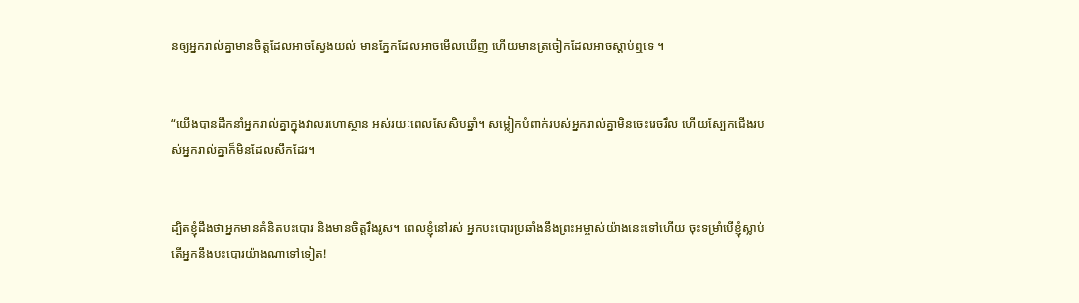នឲ្យអ្នករាល់គ្នាមានចិត្តដែលអាចស្វែងយល់ មានភ្នែកដែលអាចមើលឃើញ ហើយមានត្រចៀកដែលអាចស្ដាប់ឮទេ ។


“យើងបានដឹកនាំអ្នករាល់គ្នាក្នុងវាលរហោ‌ស្ថាន អស់រយៈពេលសែ‌សិបឆ្នាំ។ សម្លៀក‌បំពាក់របស់អ្នករាល់គ្នាមិនចេះរេច‌រឹល ហើយស្បែកជើងរបស់អ្នករាល់គ្នាក៏មិនដែលសឹកដែរ។


ដ្បិតខ្ញុំដឹងថាអ្នកមានគំនិតបះ‌បោរ និងមានចិត្តរឹង‌រូស។ ពេលខ្ញុំនៅរស់ អ្នកបះ‌បោរប្រឆាំងនឹងព្រះ‌អម្ចាស់យ៉ាងនេះទៅហើយ ចុះទម្រាំបើខ្ញុំស្លាប់ តើអ្នកនឹងបះ‌បោរយ៉ាងណាទៅទៀត!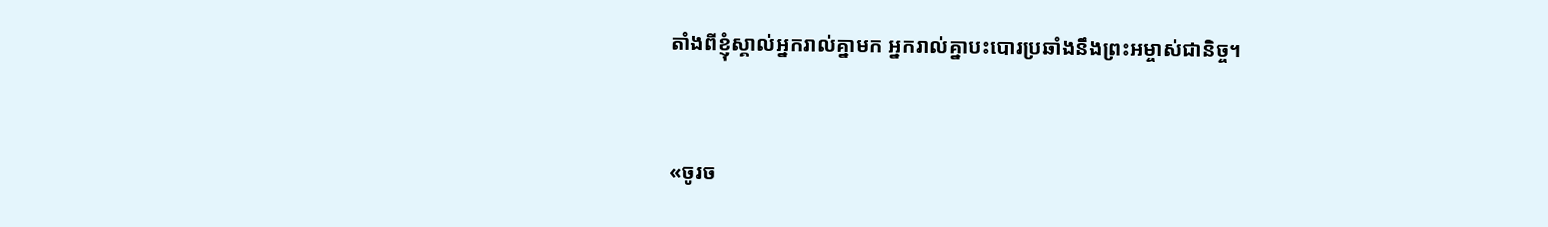តាំងពីខ្ញុំស្គាល់អ្នករាល់គ្នាមក អ្នករាល់គ្នាបះ‌បោរប្រឆាំងនឹងព្រះ‌អម្ចាស់ជានិច្ច។


«ចូរច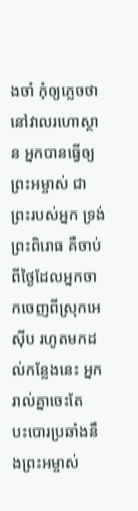ងចាំ កុំឲ្យភ្លេចថា នៅវាលរហោ‌ស្ថាន អ្នកបានធ្វើឲ្យព្រះ‌អម្ចាស់ ជាព្រះរបស់អ្នក ទ្រង់ព្រះ‌ពិរោធ គឺចាប់ពីថ្ងៃដែលអ្នកចាកចេញពីស្រុកអេស៊ីប រហូតមកដល់កន្លែងនេះ អ្នករាល់គ្នាចេះតែបះ‌បោរប្រឆាំងនឹងព្រះ‌អម្ចាស់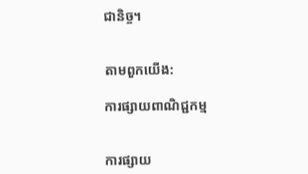ជានិច្ច។


តាមពួកយើង:

ការផ្សាយពាណិជ្ជកម្ម


ការផ្សាយ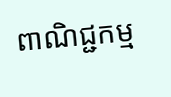ពាណិជ្ជកម្ម